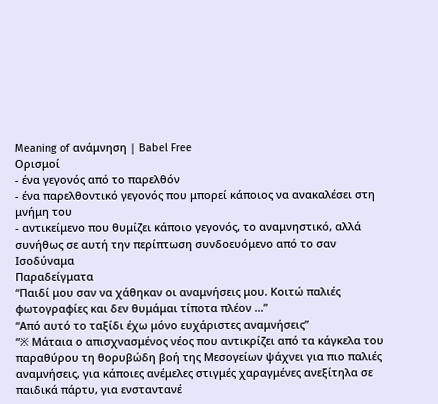Meaning of ανάμνηση | Babel Free
Ορισμοί
- ένα γεγονός από το παρελθόν
- ένα παρελθοντικό γεγονός που μπορεί κάποιος να ανακαλέσει στη μνήμη του
- αντικείμενο που θυμίζει κάποιο γεγονός, το αναμνηστικό, αλλά συνήθως σε αυτή την περίπτωση συνδοευόμενο από το σαν
Ισοδύναμα
Παραδείγματα
“Παιδί μου σαν να χάθηκαν οι αναμνήσεις μου. Κοιτώ παλιές φωτογραφίες και δεν θυμάμαι τίποτα πλέον ...”
“Από αυτό το ταξίδι έχω μόνο ευχάριστες αναμνήσεις”
“※ Μάταια ο απισχνασμένος νέος που αντικρίζει από τα κάγκελα του παραθύρου τη θορυβώδη βοή της Μεσογείων ψάχνει για πιο παλιές αναμνήσεις, για κάποιες ανέμελες στιγμές χαραγμένες ανεξίτηλα σε παιδικά πάρτυ, για ενσταντανέ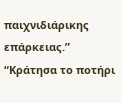παιχνιδιάρικης επάρκειας.”
“Κράτησα το ποτήρι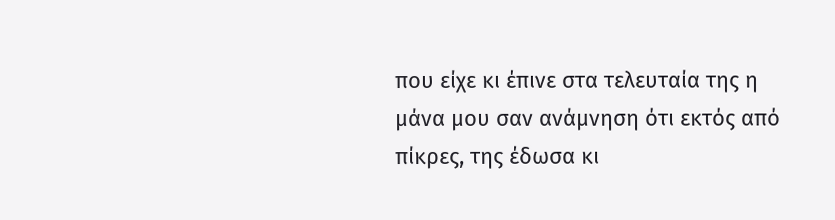που είχε κι έπινε στα τελευταία της η μάνα μου σαν ανάμνηση ότι εκτός από πίκρες, της έδωσα κι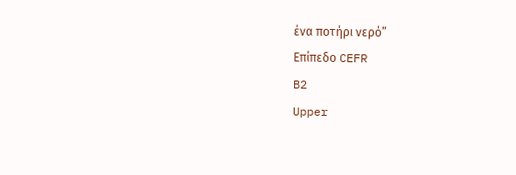ένα ποτήρι νερό”
Επίπεδο CEFR
B2
Upper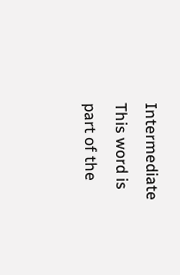Intermediate
This word is part of the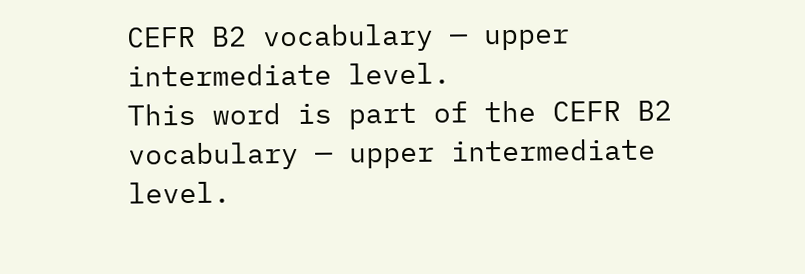CEFR B2 vocabulary — upper intermediate level.
This word is part of the CEFR B2 vocabulary — upper intermediate level.